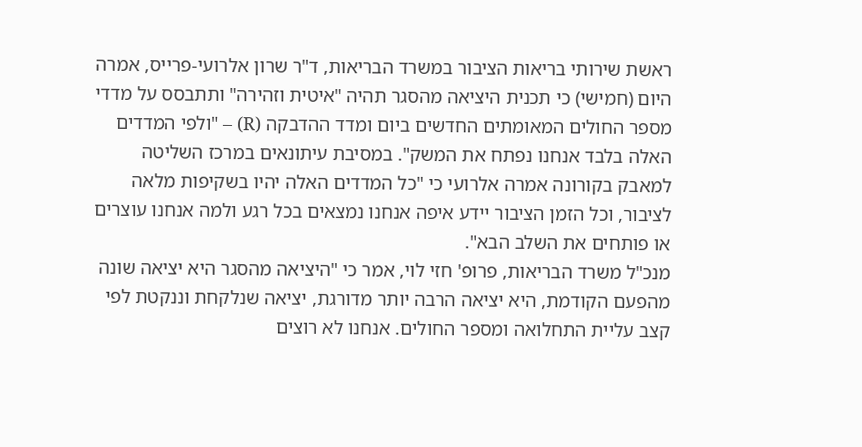ראשת שירותי בריאות הציבור במשרד הבריאות, ד"ר שרון אלרועי-פרייס, אמרה היום (חמישי) כי תכנית היציאה מהסגר תהיה "איטית וזהירה" ותתבסס על מדדי מספר החולים המאומתים החדשים ביום ומדד ההדבקה (R) – "ולפי המדדים האלה בלבד אנחנו נפתח את המשק". במסיבת עיתונאים במרכז השליטה למאבק בקורונה אמרה אלרועי כי "כל המדדים האלה יהיו בשקיפות מלאה לציבור, וכל הזמן הציבור יידע איפה אנחנו נמצאים בכל רגע ולמה אנחנו עוצרים או פותחים את השלב הבא".
מנכ"ל משרד הבריאות, פרופ' חזי לוי, אמר כי "היציאה מהסגר היא יציאה שונה מהפעם הקודמת, היא יציאה הרבה יותר מדורגת, יציאה שנלקחת וננקטת לפי קצב עליית התחלואה ומספר החולים. אנחנו לא רוצים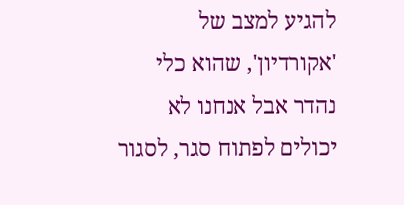להגיע למצב של 'אקורדיון', שהוא כלי נהדר אבל אנחנו לא יכולים לפתוח סגר, לסגור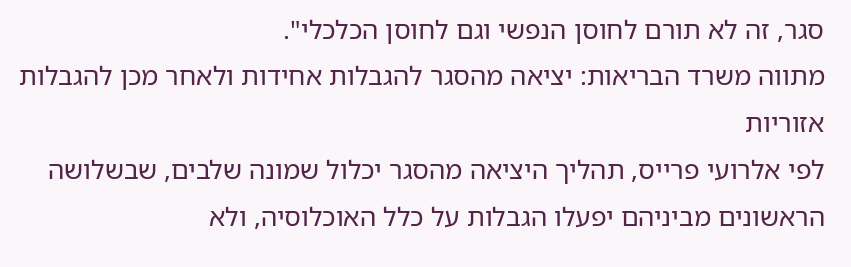סגר, זה לא תורם לחוסן הנפשי וגם לחוסן הכלכלי".
מתווה משרד הבריאות: יציאה מהסגר להגבלות אחידות ולאחר מכן להגבלות אזוריות
לפי אלרועי פרייס, תהליך היציאה מהסגר יכלול שמונה שלבים, שבשלושה הראשונים מביניהם יפעלו הגבלות על כלל האוכלוסיה, ולא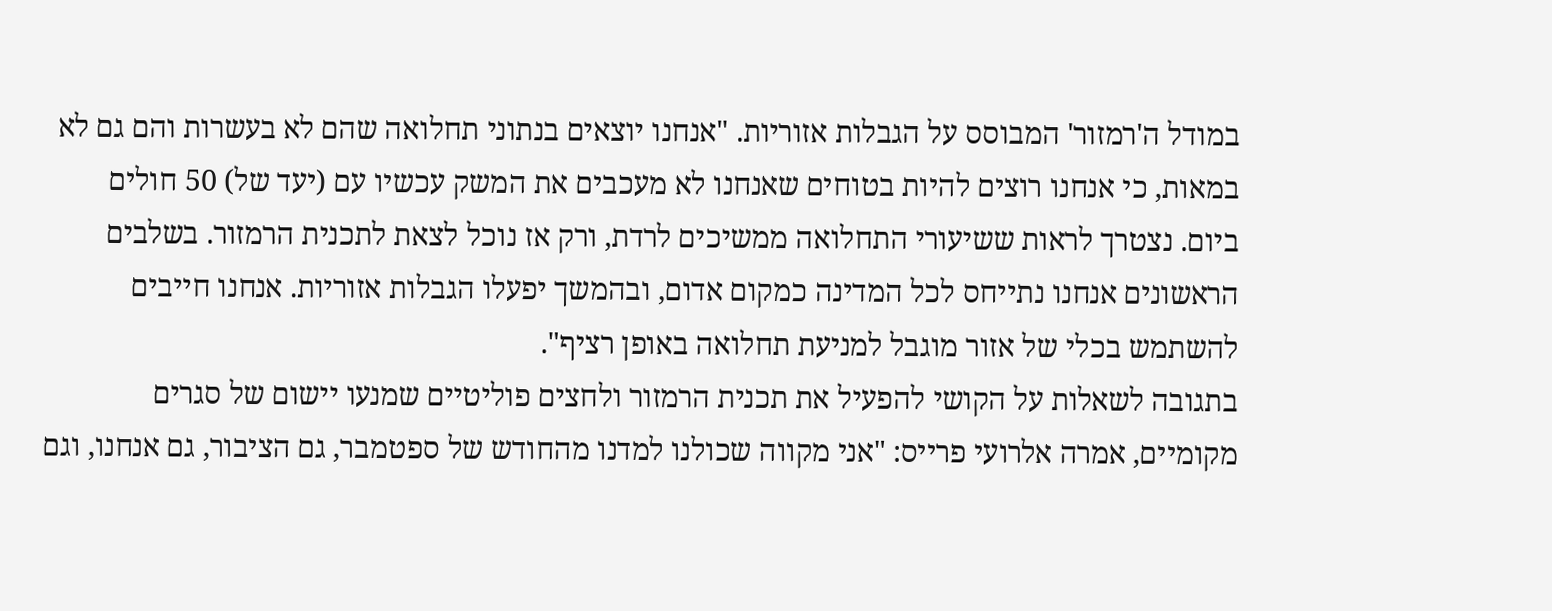במודל ה'רמזור' המבוסס על הגבלות אזוריות. "אנחנו יוצאים בנתוני תחלואה שהם לא בעשרות והם גם לא במאות, כי אנחנו רוצים להיות בטוחים שאנחנו לא מעכבים את המשק עכשיו עם (יעד של) 50 חולים ביום. נצטרך לראות ששיעורי התחלואה ממשיכים לרדת, ורק אז נוכל לצאת לתכנית הרמזור. בשלבים הראשונים אנחנו נתייחס לכל המדינה כמקום אדום, ובהמשך יפעלו הגבלות אזוריות. אנחנו חייבים להשתמש בכלי של אזור מוגבל למניעת תחלואה באופן רציף".
בתגובה לשאלות על הקושי להפעיל את תכנית הרמזור ולחצים פוליטיים שמנעו יישום של סגרים מקומיים, אמרה אלרועי פרייס: "אני מקווה שכולנו למדנו מהחודש של ספטמבר, גם הציבור, גם אנחנו, וגם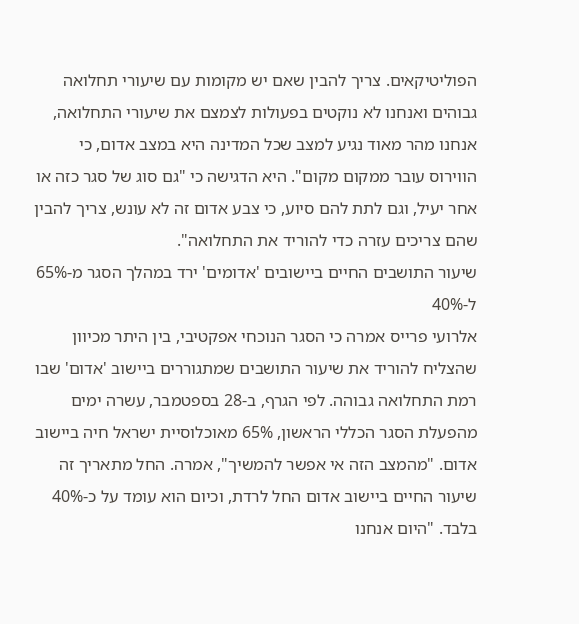הפוליטיקאים. צריך להבין שאם יש מקומות עם שיעורי תחלואה גבוהים ואנחנו לא נוקטים בפעולות לצמצם את שיעורי התחלואה, אנחנו מהר מאוד נגיע למצב שכל המדינה היא במצב אדום, כי הווירוס עובר ממקום מקום". היא הדגישה כי "גם סוג של סגר כזה או אחר יעיל, וגם לתת להם סיוע, כי צבע אדום זה לא עונש, צריך להבין שהם צריכים עזרה כדי להוריד את התחלואה".
שיעור התושבים החיים ביישובים 'אדומים' ירד במהלך הסגר מ-65% ל-40%
אלרועי פרייס אמרה כי הסגר הנוכחי אפקטיבי, בין היתר מכיוון שהצליח להוריד את שיעור התושבים שמתגוררים ביישוב 'אדום' שבו רמת התחלואה גבוהה. לפי הגרף, ב-28 בספטמבר, עשרה ימים מהפעלת הסגר הכללי הראשון, 65% מאוכלוסיית ישראל חיה ביישוב אדום. "מהמצב הזה אי אפשר להמשיך", אמרה. החל מתאריך זה שיעור החיים ביישוב אדום החל לרדת, וכיום הוא עומד על כ-40% בלבד. "היום אנחנו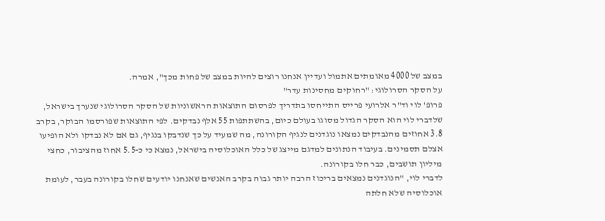במצב של 4000 מאומתים אתמול ועדיין אנחנו רוצים להיות במצב של פחות מכך", אמרה.
על הסקר הסרולוגי: "רחוקים מחסינות עדר"
פרופ' לוי וד"ר אלרועי פרייס התייחסו בתדריך לפרסום התוצאות הראשוניות של הסקר הסרולוגי שנערך בישראל, שלדברי לוי הוא הסקר הגדול מסוגו בעולם כיום, בהשתתפות 55 אלף נבדקים. לפי התוצאות שפורסמו הבוקר, בקרב 3.8 אחוזים מהנבדקים נמצאו נוגדנים לנגיף הקורונה, מה שמעיד על כך שנדבקו בנגיף, גם אם לא נבדקו ולא הופיעו אצלם תסמינים. בעיבוד הנתונים למדגם מייצג של כלל האוכלוסיה בישראל, נמצא כי כ-5.5 אחוז מהציבור, כחצי מיליון תושבים, כבר חלו בקורונה.
לדברי לוי, "הנוגדנים נמצאים בריכוז הרבה יותר גבוה בקרב האנשים שאנחנו יודעים שחלו בקורונה בעבר, לעומת אוכלוסיה שלא חלתה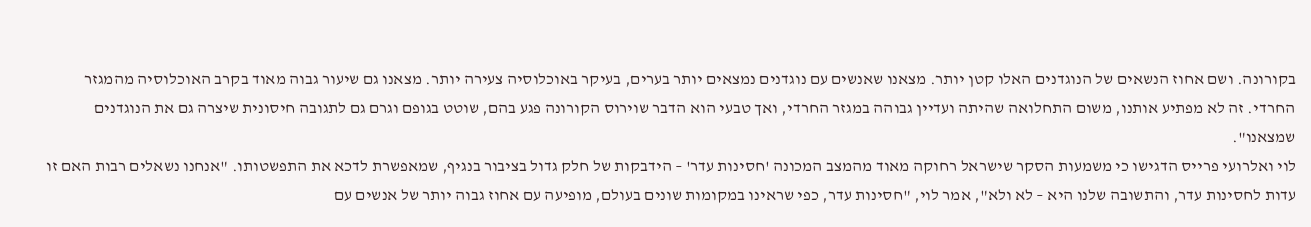בקורונה. ושם אחוז הנשאים של הנוגדנים האלו קטן יותר. מצאנו שאנשים עם נוגדנים נמצאים יותר בערים, בעיקר באוכלוסיה צעירה יותר. מצאנו גם שיעור גבוה מאוד בקרב האוכלוסיה מהמגזר החרדי. זה לא מפתיע אותנו, משום התחלואה שהיתה ועדיין גבוהה במגזר החרדי, ואך טבעי הוא הדבר שוירוס הקורונה פגע בהם, שוטט בגופם וגרם גם לתגובה חיסונית שיצרה גם את הנוגדנים שמצאנו".
לוי ואלרועי פרייס הדגישו כי משמעות הסקר שישראל רחוקה מאוד מהמצב המכונה 'חסינות עדר' – הידבקות של חלק גדול בציבור בנגיף, שמאפשרת לדכא את התפשטותו. "אנחנו נשאלים רבות האם זו עדות לחסינות עדר, והתשובה שלנו היא – לא ולא", אמר לוי, "חסינות עדר, כפי שראינו במקומות שונים בעולם, מופיעה עם אחוז גבוה יותר של אנשים עם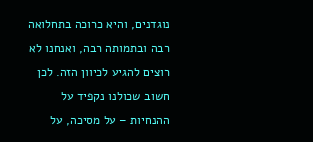נוגדנים, והיא כרוכה בתחלואה רבה ובתמותה רבה, ואנחנו לא רוצים להגיע לכיוון הזה. לכן חשוב שכולנו נקפיד על ההנחיות – על מסיכה, על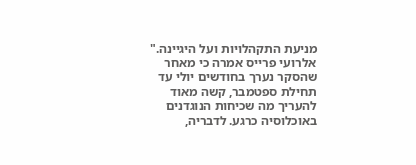מניעת התקהלויות ועל היגיינה."
אלרועי פרייס אמרה כי מאחר שהסקר נערך בחודשים יולי עד תחילת ספטמבר, קשה מאוד להעריך מה שכיחות הנוגדנים באוכלוסיה כרגע. לדבריה,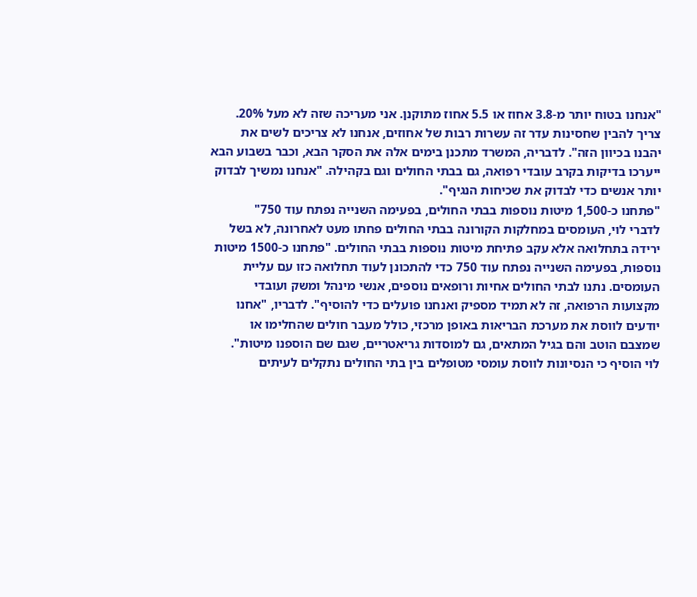"אנחנו בטוח יותר מ-3.8 אחוז או 5.5 אחוז מתוקנן. אני מעריכה שזה לא מעל 20%. צריך להבין שחסינות עדר זה עשרות רבות של אחוזים, אנחנו לא צריכים לשים את יהבנו בכיוון הזה". לדבריה, המשרד מתכנן בימים אלה את הסקר הבא, וכבר בשבוע הבא ייערכו בדיקות בקרב עובדי רפואה, גם בבתי החולים וגם בקהילה. "אנחנו נמשיך לבדוק יותר אנשים כדי לבדוק את שכיחות הנגיף".
"פתחנו כ-1,500 מיטות נוספות בבתי החולים, בפעימה השנייה נפתח עוד 750"
לדברי לוי, העומסים במחלקות הקורונה בבתי החולים פחתו מעט לאחרונה, לא בשל ירידה בתחלואה אלא עקב פתיחת מיטות נוספות בבתי החולים. "פתחנו כ-1500 מיטות נוספות, בפעימה השנייה נפתח עוד 750 כדי להתכונן לעוד תחלואה כזו עם עליית העומסים. נתנו לבתי החולים אחיות ורופאים נוספים, אנשי מינהל ומשק ועובדי מקצועות הרפואה, זה לא תמיד מספיק ואנחנו פועלים כדי להוסיף". לדבריו, "אחנו יודעים לווסת את מערכת הבריאות באופן מרכזי, כולל מעבר חולים שהחלימו או שמצבם הוטב והם בגיל המתאים, גם למוסדות גריאטריים, שגם שם הוספנו מיטות".
לוי הוסיף כי הנסיונות לווסת עומסי מטופלים בין בתי החולים נתקלים לעיתים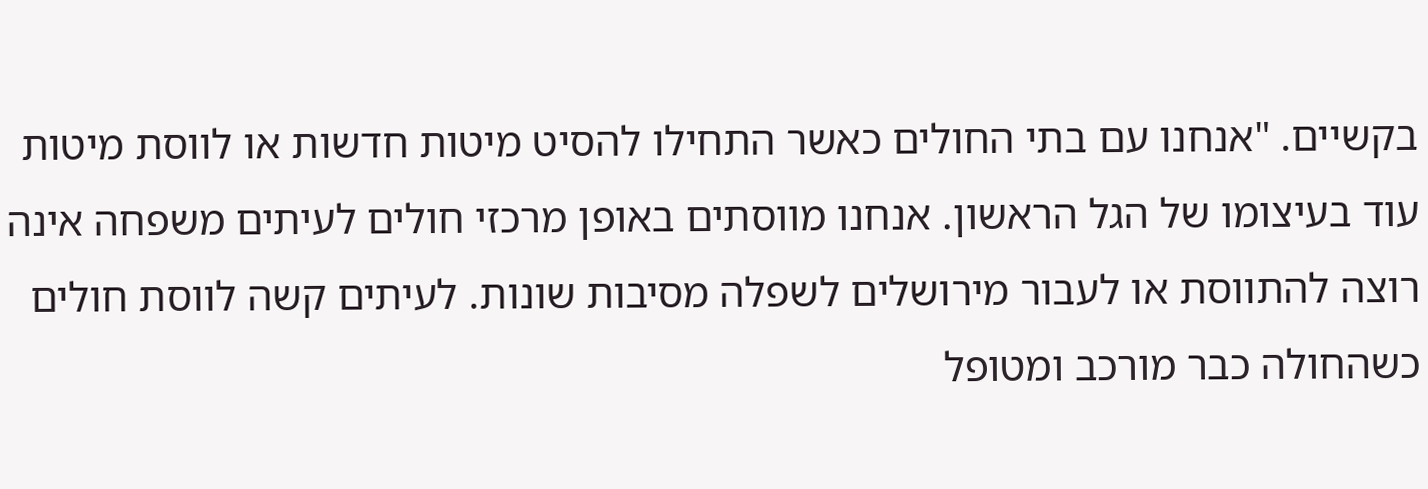בקשיים. "אנחנו עם בתי החולים כאשר התחילו להסיט מיטות חדשות או לווסת מיטות עוד בעיצומו של הגל הראשון. אנחנו מווסתים באופן מרכזי חולים לעיתים משפחה אינה רוצה להתווסת או לעבור מירושלים לשפלה מסיבות שונות. לעיתים קשה לווסת חולים כשהחולה כבר מורכב ומטופל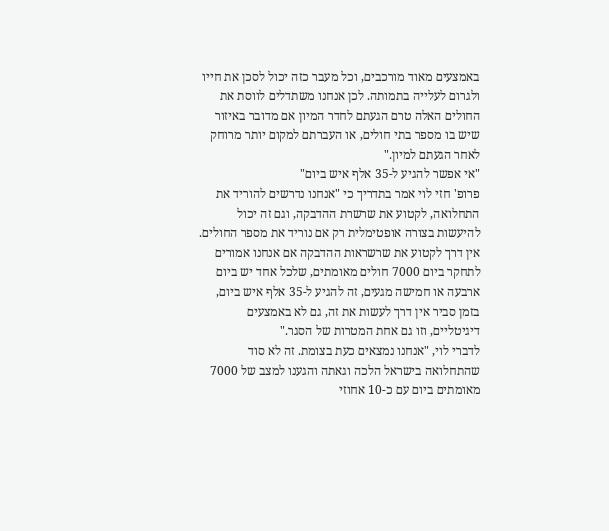באמצעים מאוד מורכבים, וכל מעבר כזה יכול לסכן את חייו ולגרום לעלייה בתמותה. לכן אנחנו משתדלים לווסת את החולים האלה טרם הגעתם לחדר המיון אם מדובר באיזור שיש בו מספר בתי חולים, או העברתם למקום יותר מרוחק לאחר הגעתם למיון."
"אי אפשר להגיע ל-35 אלף איש ביום"
פרופ' חזי לוי אמר בתדריך כי "אנחנו נדרשים להוריד את התחלואה, לקטוע את שרשרת ההדבקה, וגם זה יכול להיעשות בצורה אופטימלית רק אם נוריד את מספר החולים. אין דרך לקטוע את שרשראות ההדבקה אם אנחנו אמורים לתחקר ביום 7000 חולים מאומתים, שלכל אחד יש ביום ארבעה או חמישה מגעים, זה להגיע ל-35 אלף איש ביום, בזמן סביר אין דרך לעשות את זה, גם לא באמצעים דיגיטליים, וזו גם אחת המטרות של הסגר."
לדברי לוי, "אנחנו נמצאים כעת בצומת. זה לא סוד שהתחלואה בישראל הלכה וגאתה והגענו למצב של 7000 מאומתים ביום עם כ-10 אחוזי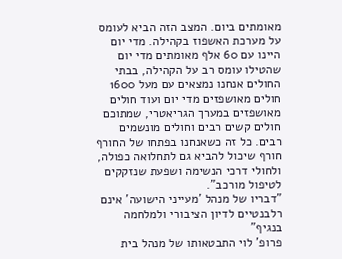מאומתים ביום. המצב הזה הביא לעומס על מערכת האשפוז בקהילה. מדי יום היינו עם 60 אלף מאומתים מדי יום שהטילו עומס רב על הקהילה, בבתי החולים אנחנו נמצאים עם מעל 1600 חולים מאושפזים מדי יום ועוד חולים מאושפזים במערך הגריאטרי, שמתוכם חולים קשים רבים וחולים מונשמים רבים. כל זה כשאנחנו בפתחו של החורף חורף שיכול להביא גם לתחלואה כפולה, ולחולי דרכי הנשימה ושפעת שנזקקים לטיפול מורכב".
"דבריו של מנהל 'מעייני הישועה' אינם רלבנטיים לדיון הציבורי ולמלחמה בנגיף"
פרופ' לוי התבטאותו של מנהל בית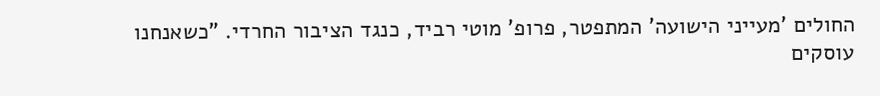החולים 'מעייני הישועה' המתפטר, פרופ' מוטי רביד, כנגד הציבור החרדי. "כשאנחנו עוסקים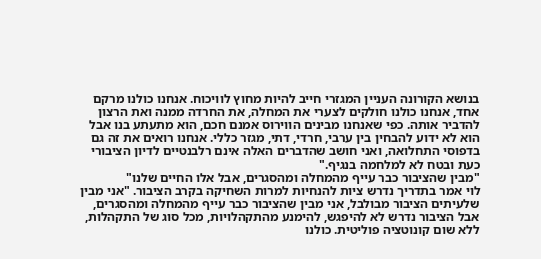בנושא הקורונה העניין המגזרי חייב להיות מחוץ לוויכוח. אנחנו כולנו מרקם אחד, אנחנו כולנו חולקים לצערי את המחלה, את החרדה ממנה ואת הרצון להדביר אותה. כפי שאנחנו מבינים הווירוס אמנם חכם, הוא מתעתע בנו אבל הוא לא ידוע להבחין בין ערבי, חרדי, דתי, מגזר כללי. אנחנו רואים את זה גם בדפוסי התחלואה, ואני חושב שהדברים האלה אינם רלבנטיים לדיון הציבורי כעת ובטח לא למלחמה בנגיף."
"מבין שהציבור כבר עייף מהמחלה ומהסגרים, אבל אלו החיים שלנו"
לוי אמר בתדריך נדרש ציות להנחיות למרות השחיקה בקרב הציבור. "אני מבין שלעיתים הציבור מבולבל, אני מבין שהציבור כבר עייף מהמחלה ומהסגרים, אבל הציבור נדרש לא להיפגש, להימנע מהתקהלויות, מכל סוג של התקהלות, ללא שום קונוטציה פוליטית. כולנו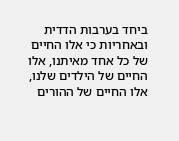ביחד בערבות הדדית ובאחריות כי אלו החיים של כל אחד מאיתנו, אלו החיים של הילדים שלנו, אלו החיים של ההורים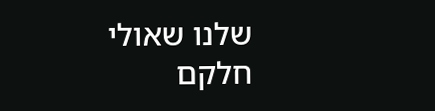שלנו שאולי חלקם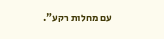עם מחלות רקע".